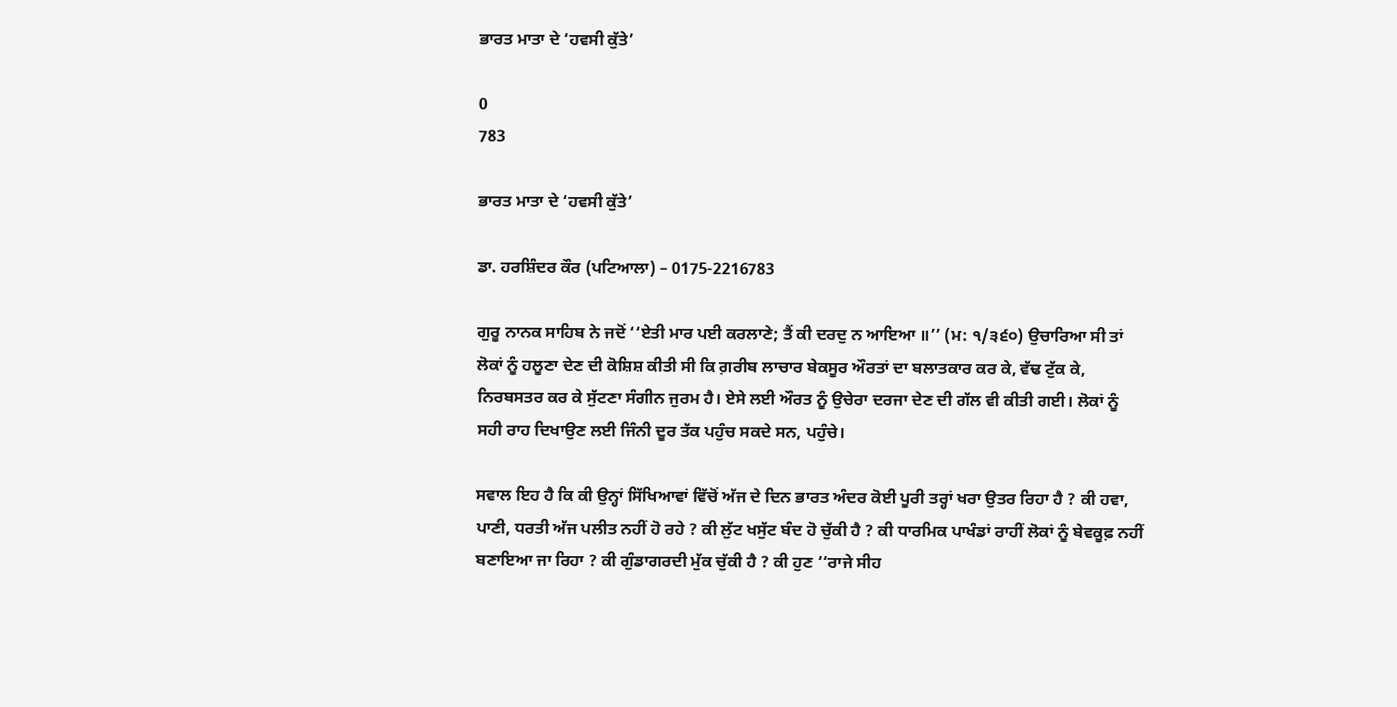ਭਾਰਤ ਮਾਤਾ ਦੇ ‘ਹਵਸੀ ਕੁੱਤੇ’

0
783

ਭਾਰਤ ਮਾਤਾ ਦੇ ‘ਹਵਸੀ ਕੁੱਤੇ’

ਡਾ. ਹਰਸ਼ਿੰਦਰ ਕੌਰ (ਪਟਿਆਲਾ) – 0175-2216783

ਗੁਰੂ ਨਾਨਕ ਸਾਹਿਬ ਨੇ ਜਦੋਂ ‘‘ਏਤੀ ਮਾਰ ਪਈ ਕਰਲਾਣੇ; ਤੈਂ ਕੀ ਦਰਦੁ ਨ ਆਇਆ ॥’’ (ਮ: ੧/੩੬੦) ਉਚਾਰਿਆ ਸੀ ਤਾਂ ਲੋਕਾਂ ਨੂੰ ਹਲੂਣਾ ਦੇਣ ਦੀ ਕੋਸ਼ਿਸ਼ ਕੀਤੀ ਸੀ ਕਿ ਗ਼ਰੀਬ ਲਾਚਾਰ ਬੇਕਸੂਰ ਔਰਤਾਂ ਦਾ ਬਲਾਤਕਾਰ ਕਰ ਕੇ, ਵੱਢ ਟੁੱਕ ਕੇ, ਨਿਰਬਸਤਰ ਕਰ ਕੇ ਸੁੱਟਣਾ ਸੰਗੀਨ ਜੁਰਮ ਹੈ। ਏਸੇ ਲਈ ਔਰਤ ਨੂੰ ਉਚੇਰਾ ਦਰਜਾ ਦੇਣ ਦੀ ਗੱਲ ਵੀ ਕੀਤੀ ਗਈ। ਲੋਕਾਂ ਨੂੰ ਸਹੀ ਰਾਹ ਦਿਖਾਉਣ ਲਈ ਜਿੰਨੀ ਦੂਰ ਤੱਕ ਪਹੁੰਚ ਸਕਦੇ ਸਨ, ਪਹੁੰਚੇ।

ਸਵਾਲ ਇਹ ਹੈ ਕਿ ਕੀ ਉਨ੍ਹਾਂ ਸਿੱਖਿਆਵਾਂ ਵਿੱਚੋਂ ਅੱਜ ਦੇ ਦਿਨ ਭਾਰਤ ਅੰਦਰ ਕੋਈ ਪੂਰੀ ਤਰ੍ਹਾਂ ਖਰਾ ਉਤਰ ਰਿਹਾ ਹੈ ? ਕੀ ਹਵਾ, ਪਾਣੀ, ਧਰਤੀ ਅੱਜ ਪਲੀਤ ਨਹੀਂ ਹੋ ਰਹੇ ? ਕੀ ਲੁੱਟ ਖਸੁੱਟ ਬੰਦ ਹੋ ਚੁੱਕੀ ਹੈ ? ਕੀ ਧਾਰਮਿਕ ਪਾਖੰਡਾਂ ਰਾਹੀਂ ਲੋਕਾਂ ਨੂੰ ਬੇਵਕੂਫ਼ ਨਹੀਂ ਬਣਾਇਆ ਜਾ ਰਿਹਾ ? ਕੀ ਗੁੰਡਾਗਰਦੀ ਮੁੱਕ ਚੁੱਕੀ ਹੈ ? ਕੀ ਹੁਣ ‘‘ਰਾਜੇ ਸੀਹ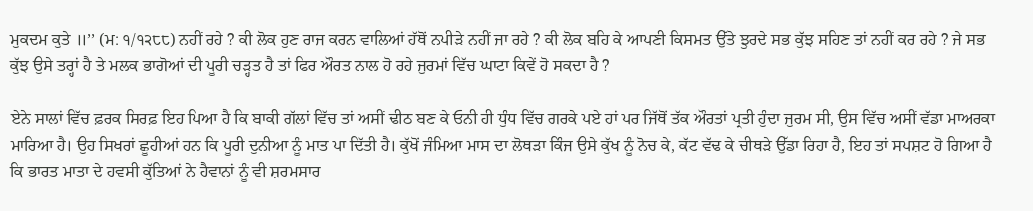ਮੁਕਦਮ ਕੁਤੇ ॥’’ (ਮ: ੧/੧੨੮੮) ਨਹੀਂ ਰਹੇ ? ਕੀ ਲੋਕ ਹੁਣ ਰਾਜ ਕਰਨ ਵਾਲਿਆਂ ਹੱਥੋਂ ਨਪੀੜੇ ਨਹੀਂ ਜਾ ਰਹੇ ? ਕੀ ਲੋਕ ਬਹਿ ਕੇ ਆਪਣੀ ਕਿਸਮਤ ਉੱਤੇ ਝੁਰਦੇ ਸਭ ਕੁੱਝ ਸਹਿਣ ਤਾਂ ਨਹੀਂ ਕਰ ਰਹੇ ? ਜੇ ਸਭ ਕੁੱਝ ਉਸੇ ਤਰ੍ਹਾਂ ਹੈ ਤੇ ਮਲਕ ਭਾਗੋਆਂ ਦੀ ਪੂਰੀ ਚੜ੍ਹਤ ਹੈ ਤਾਂ ਫਿਰ ਔਰਤ ਨਾਲ ਹੋ ਰਹੇ ਜੁਰਮਾਂ ਵਿੱਚ ਘਾਟਾ ਕਿਵੇਂ ਹੋ ਸਕਦਾ ਹੈ ?

ਏਨੇ ਸਾਲਾਂ ਵਿੱਚ ਫ਼ਰਕ ਸਿਰਫ਼ ਇਹ ਪਿਆ ਹੈ ਕਿ ਬਾਕੀ ਗੱਲਾਂ ਵਿੱਚ ਤਾਂ ਅਸੀਂ ਢੀਠ ਬਣ ਕੇ ਓਨੀ ਹੀ ਧੁੰਧ ਵਿੱਚ ਗਰਕੇ ਪਏ ਹਾਂ ਪਰ ਜਿੱਥੋਂ ਤੱਕ ਔਰਤਾਂ ਪ੍ਰਤੀ ਹੁੰਦਾ ਜੁਰਮ ਸੀ, ਉਸ ਵਿੱਚ ਅਸੀਂ ਵੱਡਾ ਮਾਅਰਕਾ ਮਾਰਿਆ ਹੈ। ਉਹ ਸਿਖਰਾਂ ਛੂਹੀਆਂ ਹਨ ਕਿ ਪੂਰੀ ਦੁਨੀਆ ਨੂੰ ਮਾਤ ਪਾ ਦਿੱਤੀ ਹੈ। ਕੁੱਖੋਂ ਜੰਮਿਆ ਮਾਸ ਦਾ ਲੋਥੜਾ ਕਿੰਜ ਉਸੇ ਕੁੱਖ ਨੂੰ ਨੋਚ ਕੇ, ਕੱਟ ਵੱਢ ਕੇ ਚੀਥੜੇ ਉੱਡਾ ਰਿਹਾ ਹੈ, ਇਹ ਤਾਂ ਸਪਸ਼ਟ ਹੋ ਗਿਆ ਹੈ ਕਿ ਭਾਰਤ ਮਾਤਾ ਦੇ ਹਵਸੀ ਕੁੱਤਿਆਂ ਨੇ ਹੈਵਾਨਾਂ ਨੂੰ ਵੀ ਸ਼ਰਮਸਾਰ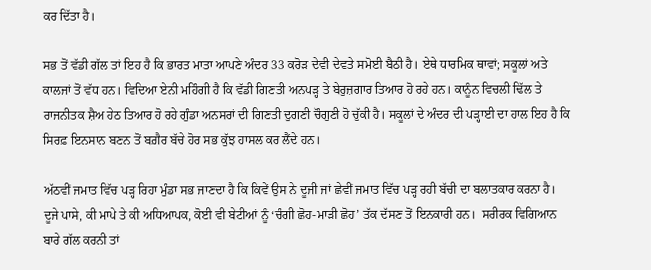ਕਰ ਦਿੱਤਾ ਹੈ।

ਸਭ ਤੋਂ ਵੱਡੀ ਗੱਲ ਤਾਂ ਇਹ ਹੈ ਕਿ ਭਾਰਤ ਮਾਤਾ ਆਪਣੇ ਅੰਦਰ 33 ਕਰੋੜ ਦੇਵੀ ਦੇਵਤੇ ਸਮੋਈ ਬੈਠੀ ਹੈ। ਏਥੇ ਧਾਰਮਿਕ ਥਾਵਾਂ; ਸਕੂਲਾਂ ਅਤੇ ਕਾਲਜਾਂ ਤੋਂ ਵੱਧ ਹਨ। ਵਿਦਿਆ ਏਨੀ ਮਹਿੰਗੀ ਹੈ ਕਿ ਵੱਡੀ ਗਿਣਤੀ ਅਨਪੜ੍ਹ ਤੇ ਬੇਰੁਜ਼ਗਾਰ ਤਿਆਰ ਹੋ ਰਹੇ ਹਨ। ਕਾਨੂੰਨ ਵਿਚਲੀ ਢਿੱਲ ਤੇ ਰਾਜਨੀਤਕ ਸ਼ੈਅ ਹੇਠ ਤਿਆਰ ਹੋ ਰਹੇ ਗੁੰਡਾ ਅਨਸਰਾਂ ਦੀ ਗਿਣਤੀ ਦੁਗਣੀ ਚੌਗੁਣੀ ਹੋ ਚੁੱਕੀ ਹੈ। ਸਕੂਲਾਂ ਦੇ ਅੰਦਰ ਦੀ ਪੜ੍ਹਾਈ ਦਾ ਹਾਲ ਇਹ ਹੈ ਕਿ ਸਿਰਫ਼ ਇਨਸਾਨ ਬਣਨ ਤੋਂ ਬਗ਼ੈਰ ਬੱਚੇ ਹੋਰ ਸਭ ਕੁੱਝ ਹਾਸਲ ਕਰ ਲੈਂਦੇ ਹਨ।

ਅੱਠਵੀਂ ਜਮਾਤ ਵਿੱਚ ਪੜ੍ਹ ਰਿਹਾ ਮੁੰਡਾ ਸਭ ਜਾਣਦਾ ਹੈ ਕਿ ਕਿਵੇਂ ਉਸ ਨੇ ਦੂਜੀ ਜਾਂ ਛੇਵੀਂ ਜਮਾਤ ਵਿੱਚ ਪੜ੍ਹ ਰਹੀ ਬੱਚੀ ਦਾ ਬਲਾਤਕਾਰ ਕਰਨਾ ਹੈ। ਦੂਜੇ ਪਾਸੇ, ਕੀ ਮਾਪੇ ਤੇ ਕੀ ਅਧਿਆਪਕ, ਕੋਈ ਵੀ ਬੇਟੀਆਂ ਨੂੰ ‘ਚੰਗੀ ਛੋਹ-ਮਾੜੀ ਛੋਹ’ ਤੱਕ ਦੱਸਣ ਤੋਂ ਇਨਕਾਰੀ ਹਨ।  ਸਰੀਰਕ ਵਿਗਿਆਨ ਬਾਰੇ ਗੱਲ ਕਰਨੀ ਤਾਂ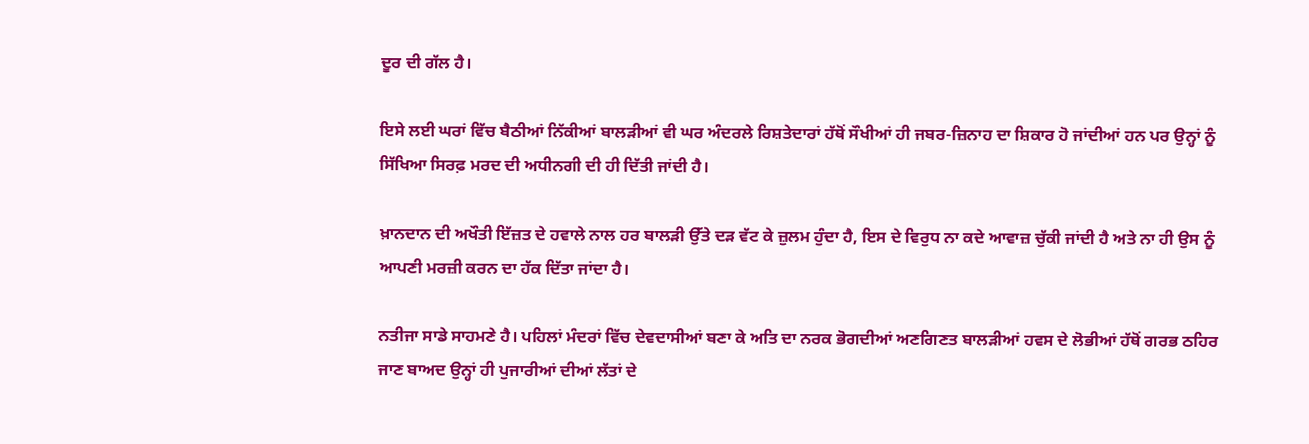ਦੂਰ ਦੀ ਗੱਲ ਹੈ।

ਇਸੇ ਲਈ ਘਰਾਂ ਵਿੱਚ ਬੈਠੀਆਂ ਨਿੱਕੀਆਂ ਬਾਲੜੀਆਂ ਵੀ ਘਰ ਅੰਦਰਲੇ ਰਿਸ਼ਤੇਦਾਰਾਂ ਹੱਥੋਂ ਸੌਖੀਆਂ ਹੀ ਜਬਰ-ਜ਼ਿਨਾਹ ਦਾ ਸ਼ਿਕਾਰ ਹੋ ਜਾਂਦੀਆਂ ਹਨ ਪਰ ਉਨ੍ਹਾਂ ਨੂੰ ਸਿੱਖਿਆ ਸਿਰਫ਼ ਮਰਦ ਦੀ ਅਧੀਨਗੀ ਦੀ ਹੀ ਦਿੱਤੀ ਜਾਂਦੀ ਹੈ।

ਖ਼ਾਨਦਾਨ ਦੀ ਅਖੌਤੀ ਇੱਜ਼ਤ ਦੇ ਹਵਾਲੇ ਨਾਲ ਹਰ ਬਾਲੜੀ ਉੱਤੇ ਦੜ ਵੱਟ ਕੇ ਜ਼ੁਲਮ ਹੁੰਦਾ ਹੈ, ਇਸ ਦੇ ਵਿਰੁਧ ਨਾ ਕਦੇ ਆਵਾਜ਼ ਚੁੱਕੀ ਜਾਂਦੀ ਹੈ ਅਤੇ ਨਾ ਹੀ ਉਸ ਨੂੰ ਆਪਣੀ ਮਰਜ਼ੀ ਕਰਨ ਦਾ ਹੱਕ ਦਿੱਤਾ ਜਾਂਦਾ ਹੈ।

ਨਤੀਜਾ ਸਾਡੇ ਸਾਹਮਣੇ ਹੈ। ਪਹਿਲਾਂ ਮੰਦਰਾਂ ਵਿੱਚ ਦੇਵਦਾਸੀਆਂ ਬਣਾ ਕੇ ਅਤਿ ਦਾ ਨਰਕ ਭੋਗਦੀਆਂ ਅਣਗਿਣਤ ਬਾਲੜੀਆਂ ਹਵਸ ਦੇ ਲੋਭੀਆਂ ਹੱਥੋਂ ਗਰਭ ਠਹਿਰ ਜਾਣ ਬਾਅਦ ਉਨ੍ਹਾਂ ਹੀ ਪੁਜਾਰੀਆਂ ਦੀਆਂ ਲੱਤਾਂ ਦੇ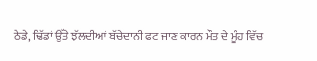ਠੇਡੇ, ਢਿੱਡਾਂ ਉੱਤੇ ਝੱਲਦੀਆਂ ਬੱਚੇਦਾਨੀ ਫਟ ਜਾਣ ਕਾਰਨ ਮੌਤ ਦੇ ਮੂੰਹ ਵਿੱਚ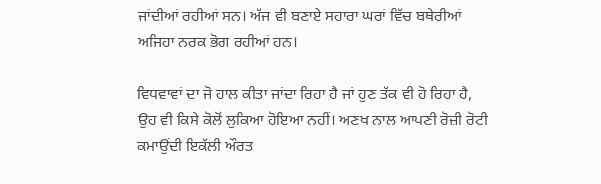ਜਾਂਦੀਆਂ ਰਹੀਆਂ ਸਨ। ਅੱਜ ਵੀ ਬਣਾਏ ਸਹਾਰਾ ਘਰਾਂ ਵਿੱਚ ਬਥੇਰੀਆਂ ਅਜਿਹਾ ਨਰਕ ਭੋਗ ਰਹੀਆਂ ਹਨ।

ਵਿਧਵਾਵਾਂ ਦਾ ਜੋ ਹਾਲ ਕੀਤਾ ਜਾਂਦਾ ਰਿਹਾ ਹੈ ਜਾਂ ਹੁਣ ਤੱਕ ਵੀ ਹੋ ਰਿਹਾ ਹੈ, ਉਹ ਵੀ ਕਿਸੇ ਕੋਲੋਂ ਲੁਕਿਆ ਹੋਇਆ ਨਹੀਂ। ਅਣਖ ਨਾਲ ਆਪਣੀ ਰੋਜ਼ੀ ਰੋਟੀ ਕਮਾਉਂਦੀ ਇਕੱਲੀ ਔਰਤ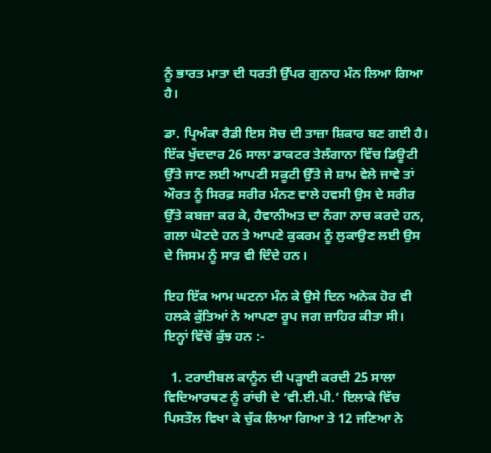ਨੂੰ ਭਾਰਤ ਮਾਤਾ ਦੀ ਧਰਤੀ ਉੱਪਰ ਗੁਨਾਹ ਮੰਨ ਲਿਆ ਗਿਆ ਹੈ।

ਡਾ. ਪ੍ਰਿਅੰਕਾ ਰੈਡੀ ਇਸ ਸੋਚ ਦੀ ਤਾਜ਼ਾ ਸ਼ਿਕਾਰ ਬਣ ਗਈ ਹੈ। ਇੱਕ ਖੁੱਦਦਾਰ 26 ਸਾਲਾ ਡਾਕਟਰ ਤੇਲੰਗਾਨਾ ਵਿੱਚ ਡਿਊਟੀ ਉੱਤੇ ਜਾਣ ਲਈ ਆਪਣੀ ਸਕੂਟੀ ਉੱਤੇ ਜੇ ਸ਼ਾਮ ਵੇਲੇ ਜਾਵੇ ਤਾਂ ਔਰਤ ਨੂੰ ਸਿਰਫ਼ ਸਰੀਰ ਮੰਨਣ ਵਾਲੇ ਹਵਸੀ ਉਸ ਦੇ ਸਰੀਰ ਉੱਤੇ ਕਬਜ਼ਾ ਕਰ ਕੇ, ਹੈਵਾਨੀਅਤ ਦਾ ਨੰਗਾ ਨਾਚ ਕਰਦੇ ਹਨ, ਗਲਾ ਘੋਟਦੇ ਹਨ ਤੇ ਆਪਣੇ ਕੁਕਰਮ ਨੂੰ ਲੁਕਾਉਣ ਲਈ ਉਸ ਦੇ ਜਿਸਮ ਨੂੰ ਸਾੜ ਵੀ ਦਿੰਦੇ ਹਨ।

ਇਹ ਇੱਕ ਆਮ ਘਟਨਾ ਮੰਨ ਕੇ ਉਸੇ ਦਿਨ ਅਨੇਕ ਹੋਰ ਵੀ ਹਲਕੇ ਕੁੱਤਿਆਂ ਨੇ ਆਪਣਾ ਰੂਪ ਜਗ ਜ਼ਾਹਿਰ ਕੀਤਾ ਸੀ। ਇਨ੍ਹਾਂ ਵਿੱਚੋਂ ਕੁੱਝ ਹਨ :-

  1. ਟਰਾਈਬਲ ਕਾਨੂੰਨ ਦੀ ਪੜ੍ਹਾਈ ਕਰਦੀ 25 ਸਾਲਾ ਵਿਦਿਆਰਥਣ ਨੂੰ ਰਾਂਚੀ ਦੇ ‘ਵੀ.ਈ.ਪੀ.’ ਇਲਾਕੇ ਵਿੱਚ ਪਿਸਤੌਲ ਵਿਖਾ ਕੇ ਚੁੱਕ ਲਿਆ ਗਿਆ ਤੇ 12 ਜਣਿਆ ਨੇ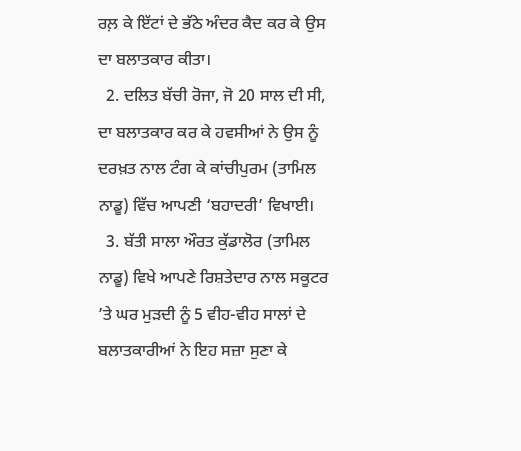ਰਲ਼ ਕੇ ਇੱਟਾਂ ਦੇ ਭੱਠੇ ਅੰਦਰ ਕੈਦ ਕਰ ਕੇ ਉਸ ਦਾ ਬਲਾਤਕਾਰ ਕੀਤਾ।
  2. ਦਲਿਤ ਬੱਚੀ ਰੋਜਾ, ਜੋ 20 ਸਾਲ ਦੀ ਸੀ, ਦਾ ਬਲਾਤਕਾਰ ਕਰ ਕੇ ਹਵਸੀਆਂ ਨੇ ਉਸ ਨੂੰ ਦਰਖ਼ਤ ਨਾਲ ਟੰਗ ਕੇ ਕਾਂਚੀਪੁਰਮ (ਤਾਮਿਲ ਨਾਡੂ) ਵਿੱਚ ਆਪਣੀ ‘ਬਹਾਦਰੀ’ ਵਿਖਾਈ।
  3. ਬੱਤੀ ਸਾਲਾ ਔਰਤ ਕੁੱਡਾਲੋਰ (ਤਾਮਿਲ ਨਾਡੂ) ਵਿਖੇ ਆਪਣੇ ਰਿਸ਼ਤੇਦਾਰ ਨਾਲ ਸਕੂਟਰ ’ਤੇ ਘਰ ਮੁੜਦੀ ਨੂੰ 5 ਵੀਹ-ਵੀਹ ਸਾਲਾਂ ਦੇ ਬਲਾਤਕਾਰੀਆਂ ਨੇ ਇਹ ਸਜ਼ਾ ਸੁਣਾ ਕੇ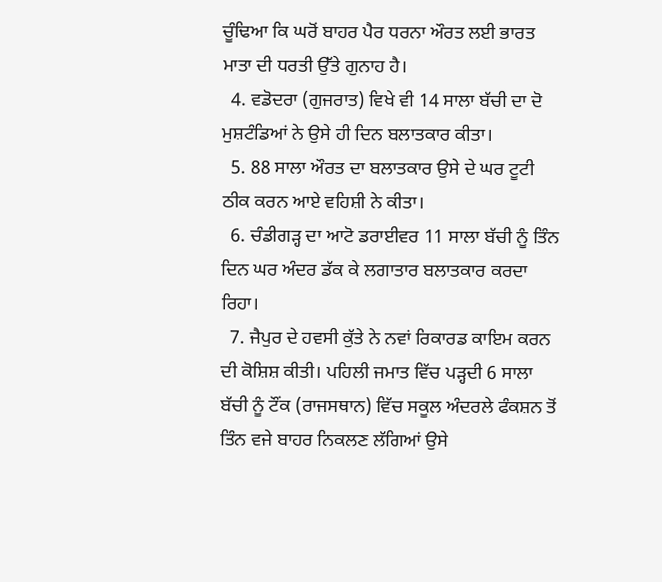ਚੂੰਢਿਆ ਕਿ ਘਰੋਂ ਬਾਹਰ ਪੈਰ ਧਰਨਾ ਔਰਤ ਲਈ ਭਾਰਤ ਮਾਤਾ ਦੀ ਧਰਤੀ ਉੱਤੇ ਗੁਨਾਹ ਹੈ।
  4. ਵਡੋਦਰਾ (ਗੁਜਰਾਤ) ਵਿਖੇ ਵੀ 14 ਸਾਲਾ ਬੱਚੀ ਦਾ ਦੋ ਮੁਸ਼ਟੰਡਿਆਂ ਨੇ ਉਸੇ ਹੀ ਦਿਨ ਬਲਾਤਕਾਰ ਕੀਤਾ।
  5. 88 ਸਾਲਾ ਔਰਤ ਦਾ ਬਲਾਤਕਾਰ ਉਸੇ ਦੇ ਘਰ ਟੂਟੀ ਠੀਕ ਕਰਨ ਆਏ ਵਹਿਸ਼ੀ ਨੇ ਕੀਤਾ।
  6. ਚੰਡੀਗੜ੍ਹ ਦਾ ਆਟੋ ਡਰਾਈਵਰ 11 ਸਾਲਾ ਬੱਚੀ ਨੂੰ ਤਿੰਨ ਦਿਨ ਘਰ ਅੰਦਰ ਡੱਕ ਕੇ ਲਗਾਤਾਰ ਬਲਾਤਕਾਰ ਕਰਦਾ ਰਿਹਾ।
  7. ਜੈਪੁਰ ਦੇ ਹਵਸੀ ਕੁੱਤੇ ਨੇ ਨਵਾਂ ਰਿਕਾਰਡ ਕਾਇਮ ਕਰਨ ਦੀ ਕੋਸ਼ਿਸ਼ ਕੀਤੀ। ਪਹਿਲੀ ਜਮਾਤ ਵਿੱਚ ਪੜ੍ਹਦੀ 6 ਸਾਲਾ ਬੱਚੀ ਨੂੰ ਟੌਂਕ (ਰਾਜਸਥਾਨ) ਵਿੱਚ ਸਕੂਲ ਅੰਦਰਲੇ ਫੰਕਸ਼ਨ ਤੋਂ ਤਿੰਨ ਵਜੇ ਬਾਹਰ ਨਿਕਲਣ ਲੱਗਿਆਂ ਉਸੇ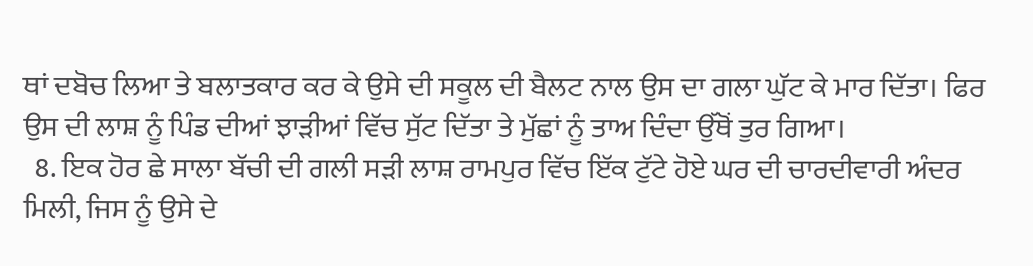ਥਾਂ ਦਬੋਚ ਲਿਆ ਤੇ ਬਲਾਤਕਾਰ ਕਰ ਕੇ ਉਸੇ ਦੀ ਸਕੂਲ ਦੀ ਬੈਲਟ ਨਾਲ ਉਸ ਦਾ ਗਲਾ ਘੁੱਟ ਕੇ ਮਾਰ ਦਿੱਤਾ। ਫਿਰ ਉਸ ਦੀ ਲਾਸ਼ ਨੂੰ ਪਿੰਡ ਦੀਆਂ ਝਾੜੀਆਂ ਵਿੱਚ ਸੁੱਟ ਦਿੱਤਾ ਤੇ ਮੁੱਛਾਂ ਨੂੰ ਤਾਅ ਦਿੰਦਾ ਉੱਥੋਂ ਤੁਰ ਗਿਆ।
  8. ਇਕ ਹੋਰ ਛੇ ਸਾਲਾ ਬੱਚੀ ਦੀ ਗਲੀ ਸੜੀ ਲਾਸ਼ ਰਾਮਪੁਰ ਵਿੱਚ ਇੱਕ ਟੁੱਟੇ ਹੋਏ ਘਰ ਦੀ ਚਾਰਦੀਵਾਰੀ ਅੰਦਰ ਮਿਲੀ, ਜਿਸ ਨੂੰ ਉਸੇ ਦੇ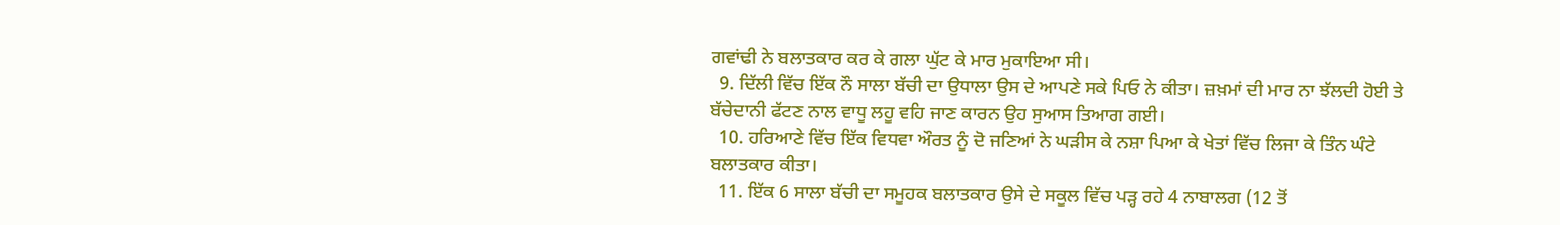ਗਵਾਂਢੀ ਨੇ ਬਲਾਤਕਾਰ ਕਰ ਕੇ ਗਲਾ ਘੁੱਟ ਕੇ ਮਾਰ ਮੁਕਾਇਆ ਸੀ।
  9. ਦਿੱਲੀ ਵਿੱਚ ਇੱਕ ਨੌ ਸਾਲਾ ਬੱਚੀ ਦਾ ਉਧਾਲਾ ਉਸ ਦੇ ਆਪਣੇ ਸਕੇ ਪਿਓ ਨੇ ਕੀਤਾ। ਜ਼ਖ਼ਮਾਂ ਦੀ ਮਾਰ ਨਾ ਝੱਲਦੀ ਹੋਈ ਤੇ ਬੱਚੇਦਾਨੀ ਫੱਟਣ ਨਾਲ ਵਾਧੂ ਲਹੂ ਵਹਿ ਜਾਣ ਕਾਰਨ ਉਹ ਸੁਆਸ ਤਿਆਗ ਗਈ।
  10. ਹਰਿਆਣੇ ਵਿੱਚ ਇੱਕ ਵਿਧਵਾ ਔਰਤ ਨੂੰ ਦੋ ਜਣਿਆਂ ਨੇ ਘੜੀਸ ਕੇ ਨਸ਼ਾ ਪਿਆ ਕੇ ਖੇਤਾਂ ਵਿੱਚ ਲਿਜਾ ਕੇ ਤਿੰਨ ਘੰਟੇ ਬਲਾਤਕਾਰ ਕੀਤਾ।
  11. ਇੱਕ 6 ਸਾਲਾ ਬੱਚੀ ਦਾ ਸਮੂਹਕ ਬਲਾਤਕਾਰ ਉਸੇ ਦੇ ਸਕੂਲ ਵਿੱਚ ਪੜ੍ਹ ਰਹੇ 4 ਨਾਬਾਲਗ (12 ਤੋਂ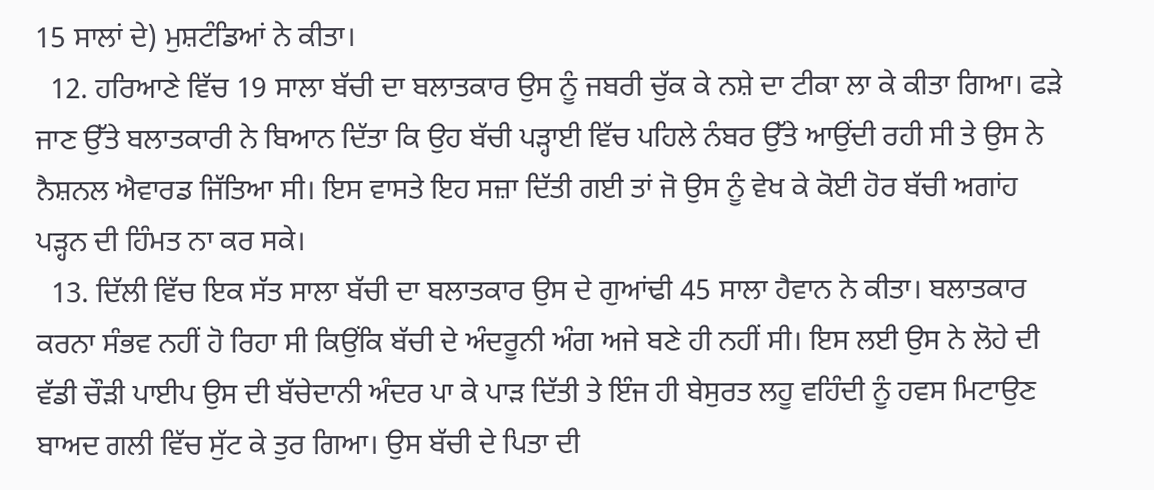15 ਸਾਲਾਂ ਦੇ) ਮੁਸ਼ਟੰਡਿਆਂ ਨੇ ਕੀਤਾ।
  12. ਹਰਿਆਣੇ ਵਿੱਚ 19 ਸਾਲਾ ਬੱਚੀ ਦਾ ਬਲਾਤਕਾਰ ਉਸ ਨੂੰ ਜਬਰੀ ਚੁੱਕ ਕੇ ਨਸ਼ੇ ਦਾ ਟੀਕਾ ਲਾ ਕੇ ਕੀਤਾ ਗਿਆ। ਫੜੇ ਜਾਣ ਉੱਤੇ ਬਲਾਤਕਾਰੀ ਨੇ ਬਿਆਨ ਦਿੱਤਾ ਕਿ ਉਹ ਬੱਚੀ ਪੜ੍ਹਾਈ ਵਿੱਚ ਪਹਿਲੇ ਨੰਬਰ ਉੱਤੇ ਆਉਂਦੀ ਰਹੀ ਸੀ ਤੇ ਉਸ ਨੇ ਨੈਸ਼ਨਲ ਐਵਾਰਡ ਜਿੱਤਿਆ ਸੀ। ਇਸ ਵਾਸਤੇ ਇਹ ਸਜ਼ਾ ਦਿੱਤੀ ਗਈ ਤਾਂ ਜੋ ਉਸ ਨੂੰ ਵੇਖ ਕੇ ਕੋਈ ਹੋਰ ਬੱਚੀ ਅਗਾਂਹ ਪੜ੍ਹਨ ਦੀ ਹਿੰਮਤ ਨਾ ਕਰ ਸਕੇ।
  13. ਦਿੱਲੀ ਵਿੱਚ ਇਕ ਸੱਤ ਸਾਲਾ ਬੱਚੀ ਦਾ ਬਲਾਤਕਾਰ ਉਸ ਦੇ ਗੁਆਂਢੀ 45 ਸਾਲਾ ਹੈਵਾਨ ਨੇ ਕੀਤਾ। ਬਲਾਤਕਾਰ ਕਰਨਾ ਸੰਭਵ ਨਹੀਂ ਹੋ ਰਿਹਾ ਸੀ ਕਿਉਂਕਿ ਬੱਚੀ ਦੇ ਅੰਦਰੂਨੀ ਅੰਗ ਅਜੇ ਬਣੇ ਹੀ ਨਹੀਂ ਸੀ। ਇਸ ਲਈ ਉਸ ਨੇ ਲੋਹੇ ਦੀ ਵੱਡੀ ਚੌੜੀ ਪਾਈਪ ਉਸ ਦੀ ਬੱਚੇਦਾਨੀ ਅੰਦਰ ਪਾ ਕੇ ਪਾੜ ਦਿੱਤੀ ਤੇ ਇੰਜ ਹੀ ਬੇਸੁਰਤ ਲਹੂ ਵਹਿੰਦੀ ਨੂੰ ਹਵਸ ਮਿਟਾਉਣ ਬਾਅਦ ਗਲੀ ਵਿੱਚ ਸੁੱਟ ਕੇ ਤੁਰ ਗਿਆ। ਉਸ ਬੱਚੀ ਦੇ ਪਿਤਾ ਦੀ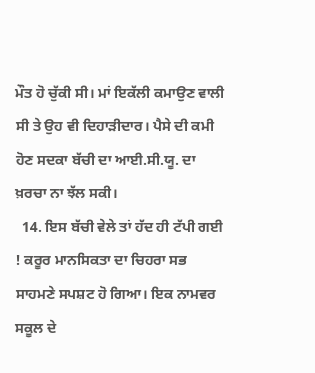ਮੌਤ ਹੋ ਚੁੱਕੀ ਸੀ। ਮਾਂ ਇਕੱਲੀ ਕਮਾਉਣ ਵਾਲੀ ਸੀ ਤੇ ਉਹ ਵੀ ਦਿਹਾੜੀਦਾਰ। ਪੈਸੇ ਦੀ ਕਮੀ ਹੋਣ ਸਦਕਾ ਬੱਚੀ ਦਾ ਆਈ.ਸੀ.ਯੂ. ਦਾ ਖ਼ਰਚਾ ਨਾ ਝੱਲ ਸਕੀ।
  14. ਇਸ ਬੱਚੀ ਵੇਲੇ ਤਾਂ ਹੱਦ ਹੀ ਟੱਪੀ ਗਈ ! ਕਰੂਰ ਮਾਨਸਿਕਤਾ ਦਾ ਚਿਹਰਾ ਸਭ ਸਾਹਮਣੇ ਸਪਸ਼ਟ ਹੋ ਗਿਆ। ਇਕ ਨਾਮਵਰ ਸਕੂਲ ਦੇ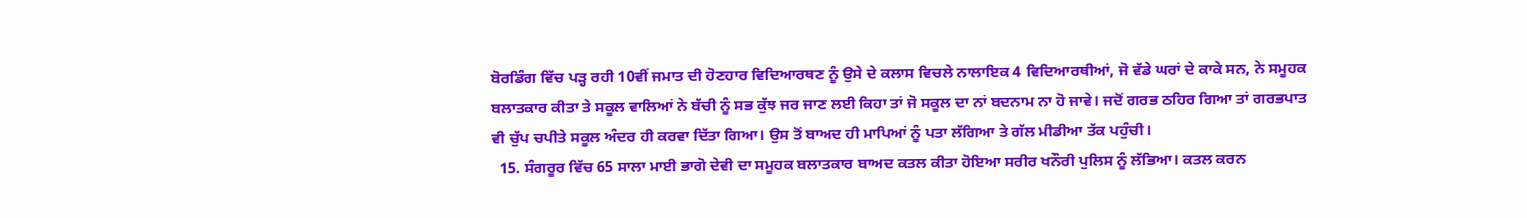ਬੋਰਡਿੰਗ ਵਿੱਚ ਪੜ੍ਹ ਰਹੀ 10ਵੀਂ ਜਮਾਤ ਦੀ ਹੋਣਹਾਰ ਵਿਦਿਆਰਥਣ ਨੂੰ ਉਸੇ ਦੇ ਕਲਾਸ ਵਿਚਲੇ ਨਾਲਾਇਕ 4 ਵਿਦਿਆਰਥੀਆਂ, ਜੋ ਵੱਡੇ ਘਰਾਂ ਦੇ ਕਾਕੇ ਸਨ, ਨੇ ਸਮੂਹਕ ਬਲਾਤਕਾਰ ਕੀਤਾ ਤੇ ਸਕੂਲ ਵਾਲਿਆਂ ਨੇ ਬੱਚੀ ਨੂੰ ਸਭ ਕੁੱਝ ਜਰ ਜਾਣ ਲਈ ਕਿਹਾ ਤਾਂ ਜੋ ਸਕੂਲ ਦਾ ਨਾਂ ਬਦਨਾਮ ਨਾ ਹੋ ਜਾਵੇ। ਜਦੋਂ ਗਰਭ ਠਹਿਰ ਗਿਆ ਤਾਂ ਗਰਭਪਾਤ ਵੀ ਚੁੱਪ ਚਪੀਤੇ ਸਕੂਲ ਅੰਦਰ ਹੀ ਕਰਵਾ ਦਿੱਤਾ ਗਿਆ। ਉਸ ਤੋਂ ਬਾਅਦ ਹੀ ਮਾਪਿਆਂ ਨੂੰ ਪਤਾ ਲੱਗਿਆ ਤੇ ਗੱਲ ਮੀਡੀਆ ਤੱਕ ਪਹੁੰਚੀ।
  15. ਸੰਗਰੂਰ ਵਿੱਚ 65 ਸਾਲਾ ਮਾਈ ਭਾਗੋ ਦੇਵੀ ਦਾ ਸਮੂਹਕ ਬਲਾਤਕਾਰ ਬਾਅਦ ਕਤਲ ਕੀਤਾ ਹੋਇਆ ਸਰੀਰ ਖਨੌਰੀ ਪੁਲਿਸ ਨੂੰ ਲੱਭਿਆ। ਕਤਲ ਕਰਨ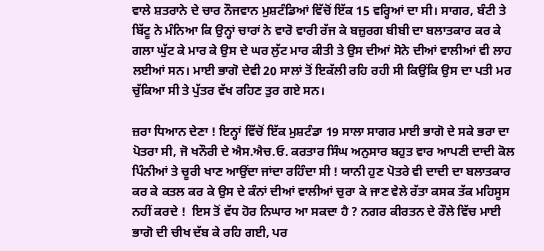ਵਾਲੇ ਸ਼ਤਰਾਨੇ ਦੇ ਚਾਰ ਨੌਜਵਾਨ ਮੁਸ਼ਟੰਡਿਆਂ ਵਿੱਚੋਂ ਇੱਕ 15 ਵਰ੍ਹਿਆਂ ਦਾ ਸੀ। ਸਾਗਰ, ਬੰਟੀ ਤੇ ਬਿੱਟੂ ਨੇ ਮੰਨਿਆ ਕਿ ਉਨ੍ਹਾਂ ਚਾਰਾਂ ਨੇ ਵਾਰੋ ਵਾਰੀ ਰੱਜ ਕੇ ਬਜ਼ੁਰਗ ਬੀਬੀ ਦਾ ਬਲਾਤਕਾਰ ਕਰ ਕੇ ਗਲਾ ਘੁੱਟ ਕੇ ਮਾਰ ਕੇ ਉਸ ਦੇ ਘਰ ਲੁੱਟ ਮਾਰ ਕੀਤੀ ਤੇ ਉਸ ਦੀਆਂ ਸੋਨੇ ਦੀਆਂ ਵਾਲੀਆਂ ਵੀ ਲਾਹ ਲਈਆਂ ਸਨ। ਮਾਈ ਭਾਗੋ ਦੇਵੀ 20 ਸਾਲਾਂ ਤੋਂ ਇਕੱਲੀ ਰਹਿ ਰਹੀ ਸੀ ਕਿਉਂਕਿ ਉਸ ਦਾ ਪਤੀ ਮਰ ਚੁੱਕਿਆ ਸੀ ਤੇ ਪੁੱਤਰ ਵੱਖ ਰਹਿਣ ਤੁਰ ਗਏ ਸਨ।

ਜ਼ਰਾ ਧਿਆਨ ਦੇਣਾ ! ਇਨ੍ਹਾਂ ਵਿੱਚੋਂ ਇੱਕ ਮੁਸ਼ਟੰਡਾ 19 ਸਾਲਾ ਸਾਗਰ ਮਾਈ ਭਾਗੋ ਦੇ ਸਕੇ ਭਰਾ ਦਾ ਪੋਤਰਾ ਸੀ, ਜੋ ਖਨੌਰੀ ਦੇ ਐਸ.ਐਚ.ਓ. ਕਰਤਾਰ ਸਿੰਘ ਅਨੁਸਾਰ ਬਹੁਤ ਵਾਰ ਆਪਣੀ ਦਾਦੀ ਕੋਲ ਪਿੰਨੀਆਂ ਤੇ ਚੂਰੀ ਖਾਣ ਆਉਂਦਾ ਜਾਂਦਾ ਰਹਿੰਦਾ ਸੀ ! ਯਾਨੀ ਹੁਣ ਪੋਤਰੇ ਵੀ ਦਾਦੀ ਦਾ ਬਲਾਤਕਾਰ ਕਰ ਕੇ ਕਤਲ ਕਰ ਕੇ ਉਸ ਦੇ ਕੰਨਾਂ ਦੀਆਂ ਵਾਲੀਆਂ ਚੁਰਾ ਕੇ ਜਾਣ ਵੇਲੇ ਰੱਤਾ ਕਸਕ ਤੱਕ ਮਹਿਸੂਸ ਨਹੀਂ ਕਰਦੇ !  ਇਸ ਤੋਂ ਵੱਧ ਹੋਰ ਨਿਘਾਰ ਆ ਸਕਦਾ ਹੈ ? ਨਗਰ ਕੀਰਤਨ ਦੇ ਰੌਲੇ ਵਿੱਚ ਮਾਈ ਭਾਗੋ ਦੀ ਚੀਖ ਦੱਬ ਕੇ ਰਹਿ ਗਈ, ਪਰ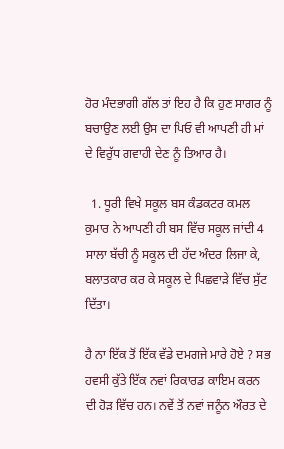ਹੋਰ ਮੰਦਭਾਗੀ ਗੱਲ ਤਾਂ ਇਹ ਹੈ ਕਿ ਹੁਣ ਸਾਗਰ ਨੂੰ ਬਚਾਉਣ ਲਈ ਉਸ ਦਾ ਪਿਓ ਵੀ ਆਪਣੀ ਹੀ ਮਾਂ ਦੇ ਵਿਰੁੱਧ ਗਵਾਹੀ ਦੇਣ ਨੂੰ ਤਿਆਰ ਹੈ।

  1. ਧੂਰੀ ਵਿਖੇ ਸਕੂਲ ਬਸ ਕੰਡਕਟਰ ਕਮਲ ਕੁਮਾਰ ਨੇ ਆਪਣੀ ਹੀ ਬਸ ਵਿੱਚ ਸਕੂਲ ਜਾਂਦੀ 4 ਸਾਲਾ ਬੱਚੀ ਨੂੰ ਸਕੂਲ ਦੀ ਹੱਦ ਅੰਦਰ ਲਿਜਾ ਕੇ, ਬਲਾਤਕਾਰ ਕਰ ਕੇ ਸਕੂਲ ਦੇ ਪਿਛਵਾੜੇ ਵਿੱਚ ਸੁੱਟ ਦਿੱਤਾ।

ਹੈ ਨਾ ਇੱਕ ਤੋਂ ਇੱਕ ਵੱਡੇ ਦਮਗਜੇ ਮਾਰੇ ਹੋਏ ? ਸਭ ਹਵਸੀ ਕੁੱਤੇ ਇੱਕ ਨਵਾਂ ਰਿਕਾਰਡ ਕਾਇਮ ਕਰਨ ਦੀ ਹੋੜ ਵਿੱਚ ਹਨ। ਨਵੇਂ ਤੋਂ ਨਵਾਂ ਜਨੂੰਨ ਔਰਤ ਦੇ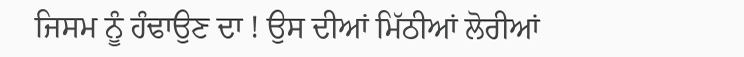ਜਿਸਮ ਨੂੰ ਹੰਢਾਉਣ ਦਾ ! ਉਸ ਦੀਆਂ ਮਿੱਠੀਆਂ ਲੋਰੀਆਂ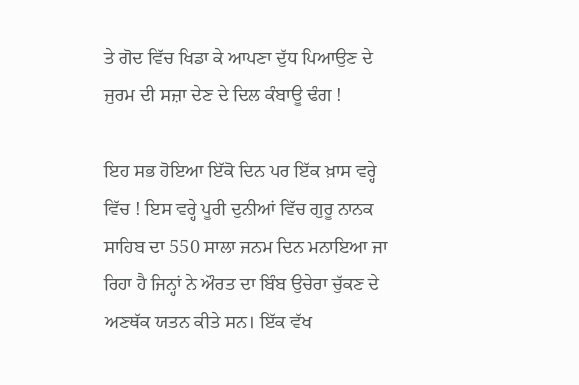ਤੇ ਗੋਦ ਵਿੱਚ ਖਿਡਾ ਕੇ ਆਪਣਾ ਦੁੱਧ ਪਿਆਉਣ ਦੇ ਜੁਰਮ ਦੀ ਸਜ਼ਾ ਦੇਣ ਦੇ ਦਿਲ ਕੰਬਾਊ ਢੰਗ !

ਇਹ ਸਭ ਹੋਇਆ ਇੱਕੋ ਦਿਨ ਪਰ ਇੱਕ ਖ਼ਾਸ ਵਰ੍ਹੇ ਵਿੱਚ ! ਇਸ ਵਰ੍ਹੇ ਪੂਰੀ ਦੁਨੀਆਂ ਵਿੱਚ ਗੁਰੂ ਨਾਨਕ ਸਾਹਿਬ ਦਾ 550 ਸਾਲਾ ਜਨਮ ਦਿਨ ਮਨਾਇਆ ਜਾ ਰਿਹਾ ਹੈ ਜਿਨ੍ਹਾਂ ਨੇ ਔਰਤ ਦਾ ਬਿੰਬ ਉਚੇਰਾ ਚੁੱਕਣ ਦੇ ਅਣਥੱਕ ਯਤਨ ਕੀਤੇ ਸਨ। ਇੱਕ ਵੱਖ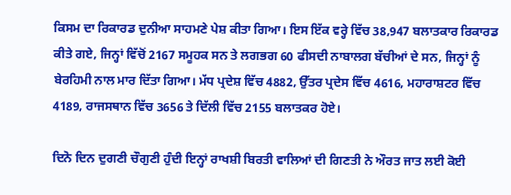ਕਿਸਮ ਦਾ ਰਿਕਾਰਡ ਦੁਨੀਆ ਸਾਹਮਣੇ ਪੇਸ਼ ਕੀਤਾ ਗਿਆ। ਇਸ ਇੱਕ ਵਰ੍ਹੇ ਵਿੱਚ 38,947 ਬਲਾਤਕਾਰ ਰਿਕਾਰਡ ਕੀਤੇ ਗਏ, ਜਿਨ੍ਹਾਂ ਵਿੱਚੋਂ 2167 ਸਮੂਹਕ ਸਨ ਤੇ ਲਗਭਗ 60 ਫੀਸਦੀ ਨਾਬਾਲਗ ਬੱਚੀਆਂ ਦੇ ਸਨ, ਜਿਨ੍ਹਾਂ ਨੂੰ ਬੇਰਹਿਮੀ ਨਾਲ ਮਾਰ ਦਿੱਤਾ ਗਿਆ। ਮੱਧ ਪ੍ਰਦੇਸ਼ ਵਿੱਚ 4882, ਉੱਤਰ ਪ੍ਰਦੇਸ ਵਿੱਚ 4616, ਮਹਾਰਾਸ਼ਟਰ ਵਿੱਚ 4189, ਰਾਜਸਥਾਨ ਵਿੱਚ 3656 ਤੇ ਦਿੱਲੀ ਵਿੱਚ 2155 ਬਲਾਤਕਰ ਹੋਏ।

ਦਿਨੋ ਦਿਨ ਦੁਗਣੀ ਚੌਗੁਣੀ ਹੁੰਦੀ ਇਨ੍ਹਾਂ ਰਾਖਸ਼ੀ ਬਿਰਤੀ ਵਾਲਿਆਂ ਦੀ ਗਿਣਤੀ ਨੇ ਔਰਤ ਜਾਤ ਲਈ ਕੋਈ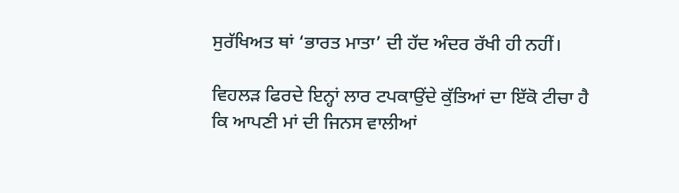ਸੁਰੱਖਿਅਤ ਥਾਂ ‘ਭਾਰਤ ਮਾਤਾ’ ਦੀ ਹੱਦ ਅੰਦਰ ਰੱਖੀ ਹੀ ਨਹੀਂ।

ਵਿਹਲੜ ਫਿਰਦੇ ਇਨ੍ਹਾਂ ਲਾਰ ਟਪਕਾਉਂਦੇ ਕੁੱਤਿਆਂ ਦਾ ਇੱਕੋ ਟੀਚਾ ਹੈ ਕਿ ਆਪਣੀ ਮਾਂ ਦੀ ਜਿਨਸ ਵਾਲੀਆਂ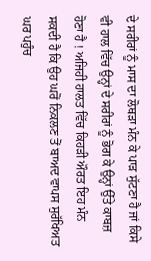ਦੇ ਸਰੀਰਾਂ ਨੂੰ ਮਾਸ ਦਾ ਲੋਥੜਾ ਮੰਨ ਕੇ ਪਾੜ ਸੁੱਟਣਾ ਹੈ ਜਾਂ ਕਿਸੇ ਵੀ ਹਾਲ ਵਿੱਚ ਉਨ੍ਹਾਂ ਦੇ ਸਰੀਰਾਂ ਨੂੰ ਭੋਗ ਕੇ ਉਨ੍ਹਾਂ ਉੱਤੇ ਕਾਬਜ਼ ਹੋਣਾ ਹੈ ! ਅਜਿਹੀ ਹਾਲਤ ਵਿੱਚ ਕਿਹੜੀ ਔਰਤ ਇਹ ਮੰਨ ਸਕਦੀ ਹੈ ਕਿ ਉਹ ਘਰੋਂ ਨਿਕਲਣ ਤੋਂ ਬਾਅਦ ਵਾਪਸ ਸੁਰੱਖਿਅਤ ਘਰ ਪਹੁੰਚ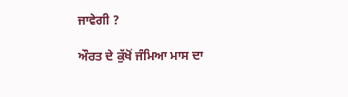ਜਾਵੇਗੀ ?

ਔਰਤ ਦੇ ਕੁੱਖੋਂ ਜੰਮਿਆ ਮਾਸ ਦਾ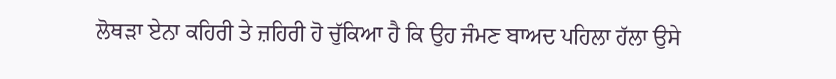ਲੋਥੜਾ ਏਨਾ ਕਹਿਰੀ ਤੇ ਜ਼ਹਿਰੀ ਹੋ ਚੁੱਕਿਆ ਹੈ ਕਿ ਉਹ ਜੰਮਣ ਬਾਅਦ ਪਹਿਲਾ ਹੱਲਾ ਉਸੇ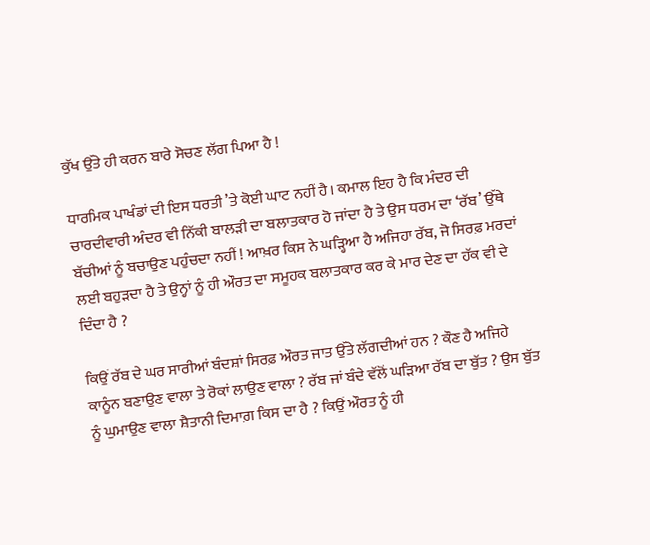ਕੁੱਖ ਉੱਤੇ ਹੀ ਕਰਨ ਬਾਰੇ ਸੋਚਣ ਲੱਗ ਪਿਆ ਹੈ !

ਧਾਰਮਿਕ ਪਾਖੰਡਾਂ ਦੀ ਇਸ ਧਰਤੀ ’ਤੇ ਕੋਈ ਘਾਟ ਨਹੀਂ ਹੈ। ਕਮਾਲ ਇਹ ਹੈ ਕਿ ਮੰਦਰ ਦੀ ਚਾਰਦੀਵਾਰੀ ਅੰਦਰ ਵੀ ਨਿੱਕੀ ਬਾਲੜੀ ਦਾ ਬਲਾਤਕਾਰ ਹੋ ਜਾਂਦਾ ਹੈ ਤੇ ਉਸ ਧਰਮ ਦਾ ‘ਰੱਬ’ ਉੱਥੇ ਬੱਚੀਆਂ ਨੂੰ ਬਚਾਉਣ ਪਹੁੰਚਦਾ ਨਹੀਂ ! ਆਖ਼ਰ ਕਿਸ ਨੇ ਘੜ੍ਹਿਆ ਹੈ ਅਜਿਹਾ ਰੱਬ, ਜੋ ਸਿਰਫ਼ ਮਰਦਾਂ ਲਈ ਬਹੁੜਦਾ ਹੈ ਤੇ ਉਨ੍ਹਾਂ ਨੂੰ ਹੀ ਔਰਤ ਦਾ ਸਮੂਹਕ ਬਲਾਤਕਾਰ ਕਰ ਕੇ ਮਾਰ ਦੇਣ ਦਾ ਹੱਕ ਵੀ ਦੇ ਦਿੰਦਾ ਹੈ ?

ਕਿਉਂ ਰੱਬ ਦੇ ਘਰ ਸਾਰੀਆਂ ਬੰਦਸ਼ਾਂ ਸਿਰਫ਼ ਔਰਤ ਜਾਤ ਉੱਤੇ ਲੱਗਦੀਆਂ ਹਨ ? ਕੌਣ ਹੈ ਅਜਿਹੇ ਕਾਨੂੰਨ ਬਣਾਉਣ ਵਾਲਾ ਤੇ ਰੋਕਾਂ ਲਾਉਣ ਵਾਲਾ ? ਰੱਬ ਜਾਂ ਬੰਦੇ ਵੱਲੋਂ ਘੜਿਆ ਰੱਬ ਦਾ ਬੁੱਤ ? ਉਸ ਬੁੱਤ ਨੂੰ ਘੁਮਾਉਣ ਵਾਲਾ ਸ਼ੈਤਾਨੀ ਦਿਮਾਗ਼ ਕਿਸ ਦਾ ਹੈ ? ਕਿਉਂ ਔਰਤ ਨੂੰ ਹੀ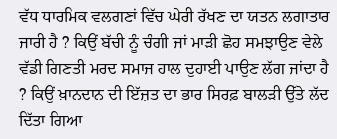ਵੱਧ ਧਾਰਮਿਕ ਵਲਗਣਾਂ ਵਿੱਚ ਘੇਰੀ ਰੱਖਣ ਦਾ ਯਤਨ ਲਗਾਤਾਰ ਜਾਰੀ ਹੈ ? ਕਿਉਂ ਬੱਚੀ ਨੂੰ ਚੰਗੀ ਜਾਂ ਮਾੜੀ ਛੋਹ ਸਮਝਾਉਣ ਵੇਲੇ ਵੱਡੀ ਗਿਣਤੀ ਮਰਦ ਸਮਾਜ ਹਾਲ ਦੁਹਾਈ ਪਾਉਣ ਲੱਗ ਜਾਂਦਾ ਹੈ ? ਕਿਉਂ ਖ਼ਾਨਦਾਨ ਦੀ ਇੱਜ਼ਤ ਦਾ ਭਾਰ ਸਿਰਫ਼ ਬਾਲੜੀ ਉੱਤੇ ਲੱਦ ਦਿੱਤਾ ਗਿਆ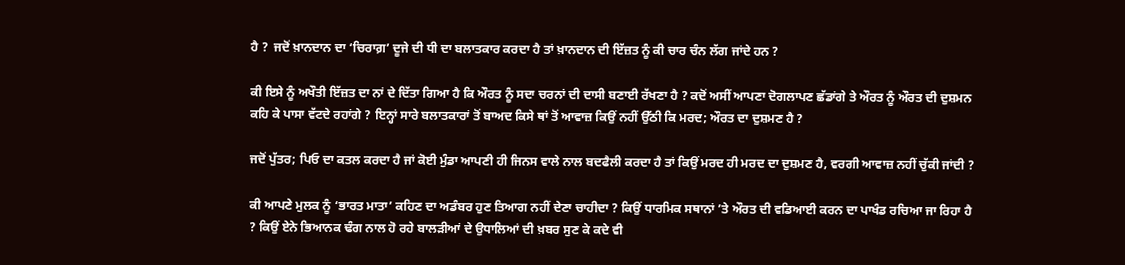ਹੈ ?  ਜਦੋਂ ਖ਼ਾਨਦਾਨ ਦਾ ‘ਚਿਰਾਗ਼’ ਦੂਜੇ ਦੀ ਧੀ ਦਾ ਬਲਾਤਕਾਰ ਕਰਦਾ ਹੈ ਤਾਂ ਖ਼ਾਨਦਾਨ ਦੀ ਇੱਜ਼ਤ ਨੂੰ ਕੀ ਚਾਰ ਚੰਨ ਲੱਗ ਜਾਂਦੇ ਹਨ ?

ਕੀ ਇਸੇ ਨੂੰ ਅਖੌਤੀ ਇੱਜ਼ਤ ਦਾ ਨਾਂ ਦੇ ਦਿੱਤਾ ਗਿਆ ਹੈ ਕਿ ਔਰਤ ਨੂੰ ਸਦਾ ਚਰਨਾਂ ਦੀ ਦਾਸੀ ਬਣਾਈ ਰੱਖਣਾ ਹੈ ? ਕਦੋਂ ਅਸੀਂ ਆਪਣਾ ਦੋਗਲਾਪਣ ਛੱਡਾਂਗੇ ਤੇ ਔਰਤ ਨੂੰ ਔਰਤ ਦੀ ਦੁਸ਼ਮਨ ਕਹਿ ਕੇ ਪਾਸਾ ਵੱਟਦੇ ਰਹਾਂਗੇ ? ਇਨ੍ਹਾਂ ਸਾਰੇ ਬਲਾਤਕਾਰਾਂ ਤੋਂ ਬਾਅਦ ਕਿਸੇ ਥਾਂ ਤੋਂ ਆਵਾਜ਼ ਕਿਉਂ ਨਹੀਂ ਉੱਠੀ ਕਿ ਮਰਦ; ਔਰਤ ਦਾ ਦੁਸ਼ਮਣ ਹੈ ?

ਜਦੋਂ ਪੁੱਤਰ; ਪਿਓ ਦਾ ਕਤਲ ਕਰਦਾ ਹੈ ਜਾਂ ਕੋਈ ਮੁੰਡਾ ਆਪਣੀ ਹੀ ਜਿਨਸ ਵਾਲੇ ਨਾਲ ਬਦਫੈਲੀ ਕਰਦਾ ਹੈ ਤਾਂ ਕਿਉਂ ਮਰਦ ਹੀ ਮਰਦ ਦਾ ਦੁਸ਼ਮਣ ਹੈ, ਵਰਗੀ ਆਵਾਜ਼ ਨਹੀਂ ਚੁੱਕੀ ਜਾਂਦੀ ?

ਕੀ ਆਪਣੇ ਮੁਲਕ ਨੂੰ ‘ਭਾਰਤ ਮਾਤਾ’ ਕਹਿਣ ਦਾ ਅਡੰਬਰ ਹੁਣ ਤਿਆਗ ਨਹੀਂ ਦੇਣਾ ਚਾਹੀਦਾ ? ਕਿਉਂ ਧਾਰਮਿਕ ਸਥਾਨਾਂ ’ਤੇ ਔਰਤ ਦੀ ਵਡਿਆਈ ਕਰਨ ਦਾ ਪਾਖੰਡ ਰਚਿਆ ਜਾ ਰਿਹਾ ਹੈ ? ਕਿਉਂ ਏਨੇ ਭਿਆਨਕ ਢੰਗ ਨਾਲ ਹੋ ਰਹੇ ਬਾਲੜੀਆਂ ਦੇ ਉਧਾਲਿਆਂ ਦੀ ਖ਼ਬਰ ਸੁਣ ਕੇ ਕਦੇ ਵੀ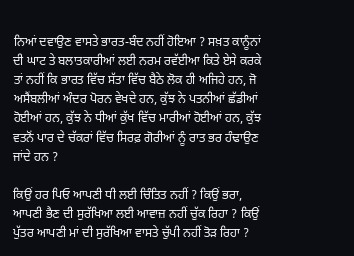ਨਿਆਂ ਦਵਾਉਣ ਵਾਸਤੇ ਭਾਰਤ-ਬੰਦ ਨਹੀਂ ਹੋਇਆ ? ਸਖ਼ਤ ਕਾਨੂੰਨਾਂ ਦੀ ਘਾਟ ਤੇ ਬਲਾਤਕਾਰੀਆਂ ਲਈ ਨਰਮ ਰਵੱਈਆ ਕਿਤੇ ਏਸੇ ਕਰਕੇ ਤਾਂ ਨਹੀਂ ਕਿ ਭਾਰਤ ਵਿੱਚ ਸੱਤਾ ਵਿੱਚ ਬੈਠੇ ਲੋਕ ਹੀ ਅਜਿਹੇ ਹਨ, ਜੋ ਅਸੈਂਬਲੀਆਂ ਅੰਦਰ ਪੋਰਨ ਵੇਖਦੇ ਹਨ, ਕੁੱਝ ਨੇ ਪਤਨੀਆਂ ਛੱਡੀਆਂ ਹੋਈਆਂ ਹਨ, ਕੁੱਝ ਨੇ ਧੀਆਂ ਕੁੱਖ ਵਿੱਚ ਮਾਰੀਆਂ ਹੋਈਆਂ ਹਨ, ਕੁੱਝ ਵਤਨੋਂ ਪਾਰ ਦੇ ਚੱਕਰਾਂ ਵਿੱਚ ਸਿਰਫ਼ ਗੋਰੀਆਂ ਨੂੰ ਰਾਤ ਭਰ ਹੰਢਾਉਣ ਜਾਂਦੇ ਹਨ ?

ਕਿਉਂ ਹਰ ਪਿਓ ਆਪਣੀ ਧੀ ਲਈ ਚਿੰਤਿਤ ਨਹੀਂ ? ਕਿਉਂ ਭਰਾ, ਆਪਣੀ ਭੈਣ ਦੀ ਸੁਰੱਖਿਆ ਲਈ ਆਵਾਜ਼ ਨਹੀਂ ਚੁੱਕ ਰਿਹਾ ? ਕਿਉਂ ਪੁੱਤਰ ਆਪਣੀ ਮਾਂ ਦੀ ਸੁਰੱਖਿਆ ਵਾਸਤੇ ਚੁੱਪੀ ਨਹੀਂ ਤੋੜ ਰਿਹਾ ?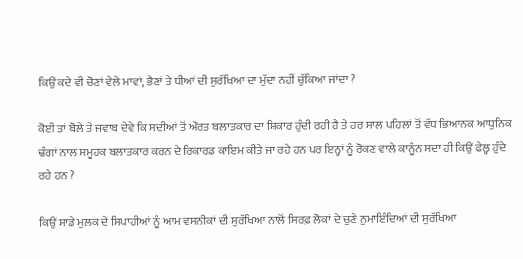ਕਿਉਂ ਕਦੇ ਵੀ ਚੋਣਾਂ ਵੇਲੇ ਮਾਵਾਂ, ਭੈਣਾਂ ਤੇ ਧੀਆਂ ਦੀ ਸੁਰੱਖਿਆ ਦਾ ਮੁੱਦਾ ਨਹੀਂ ਚੁੱਕਿਆ ਜਾਂਦਾ ?

ਕੋਈ ਤਾਂ ਬੋਲੇ ਤੇ ਜਵਾਬ ਦੇਵੇ ਕਿ ਸਦੀਆਂ ਤੋਂ ਔਰਤ ਬਲਾਤਕਾਰ ਦਾ ਸ਼ਿਕਾਰ ਹੁੰਦੀ ਰਹੀ ਹੈ ਤੇ ਹਰ ਸਾਲ ਪਹਿਲਾਂ ਤੋਂ ਵੱਧ ਭਿਆਨਕ ਆਧੁਨਿਕ ਢੰਗਾਂ ਨਾਲ ਸਮੂਹਕ ਬਲਾਤਕਾਰ ਕਰਨ ਦੇ ਰਿਕਾਰਡ ਕਾਇਮ ਕੀਤੇ ਜਾ ਰਹੇ ਹਨ ਪਰ ਇਨ੍ਹਾਂ ਨੂੰ ਰੋਕਣ ਵਾਲੇ ਕਾਨੂੰਨ ਸਦਾ ਹੀ ਕਿਉਂ ਫੇਲ੍ਹ ਹੁੰਦੇ ਰਹੇ ਹਨ ?

ਕਿਉਂ ਸਾਡੇ ਮੁਲਕ ਦੇ ਸਿਪਾਹੀਆਂ ਨੂੰ ਆਮ ਵਸਨੀਕਾਂ ਦੀ ਸੁਰੱਖਿਆ ਨਾਲੋਂ ਸਿਰਫ਼ ਲੋਕਾਂ ਦੇ ਚੁਣੇ ਨੁਮਾਇੰਦਿਆਂ ਦੀ ਸੁਰੱਖਿਆ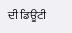ਦੀ ਡਿਊਟੀ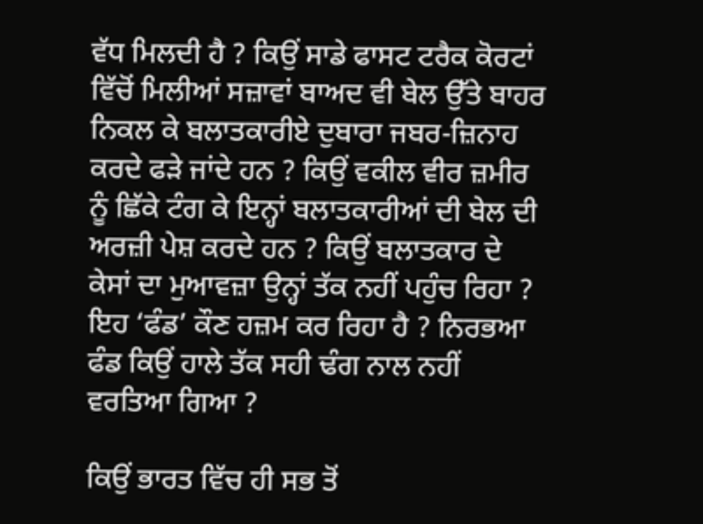ਵੱਧ ਮਿਲਦੀ ਹੈ ? ਕਿਉਂ ਸਾਡੇ ਫਾਸਟ ਟਰੈਕ ਕੋਰਟਾਂ ਵਿੱਚੋਂ ਮਿਲੀਆਂ ਸਜ਼ਾਵਾਂ ਬਾਅਦ ਵੀ ਬੇਲ ਉੱਤੇ ਬਾਹਰ ਨਿਕਲ ਕੇ ਬਲਾਤਕਾਰੀਏ ਦੁਬਾਰਾ ਜਬਰ-ਜ਼ਿਨਾਹ ਕਰਦੇ ਫੜੇ ਜਾਂਦੇ ਹਨ ? ਕਿਉਂ ਵਕੀਲ ਵੀਰ ਜ਼ਮੀਰ ਨੂੰ ਛਿੱਕੇ ਟੰਗ ਕੇ ਇਨ੍ਹਾਂ ਬਲਾਤਕਾਰੀਆਂ ਦੀ ਬੇਲ ਦੀ ਅਰਜ਼ੀ ਪੇਸ਼ ਕਰਦੇ ਹਨ ? ਕਿਉਂ ਬਲਾਤਕਾਰ ਦੇ ਕੇਸਾਂ ਦਾ ਮੁਆਵਜ਼ਾ ਉਨ੍ਹਾਂ ਤੱਕ ਨਹੀਂ ਪਹੁੰਚ ਰਿਹਾ ? ਇਹ ‘ਫੰਡ’ ਕੌਣ ਹਜ਼ਮ ਕਰ ਰਿਹਾ ਹੈ ? ਨਿਰਭਆ ਫੰਡ ਕਿਉਂ ਹਾਲੇ ਤੱਕ ਸਹੀ ਢੰਗ ਨਾਲ ਨਹੀਂ ਵਰਤਿਆ ਗਿਆ ?

ਕਿਉਂ ਭਾਰਤ ਵਿੱਚ ਹੀ ਸਭ ਤੋਂ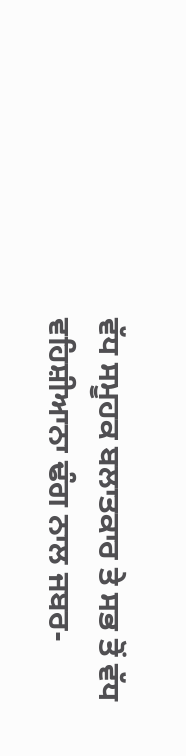ਵੱਧ ਸਮੂਹਕ ਬਲਾਤਕਾਰ ਤੇ ਸਭ ਤੋਂ ਵੱਧ ਵਹਿਸ਼ੀਆਨਾ ਢੰਗ ਨਾਲ ਜਬਰ-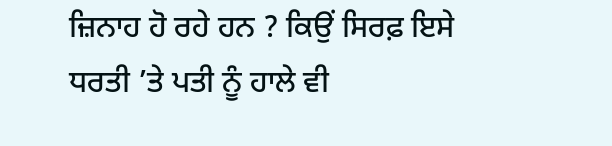ਜ਼ਿਨਾਹ ਹੋ ਰਹੇ ਹਨ ? ਕਿਉਂ ਸਿਰਫ਼ ਇਸੇ ਧਰਤੀ ’ਤੇ ਪਤੀ ਨੂੰ ਹਾਲੇ ਵੀ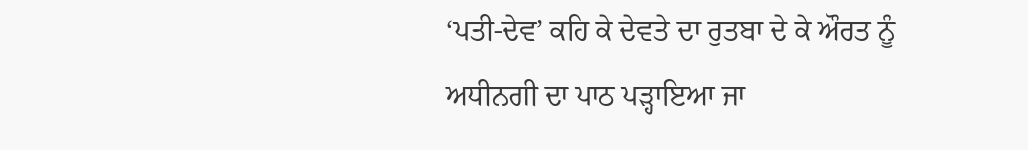‘ਪਤੀ-ਦੇਵ’ ਕਹਿ ਕੇ ਦੇਵਤੇ ਦਾ ਰੁਤਬਾ ਦੇ ਕੇ ਔਰਤ ਨੂੰ ਅਧੀਨਗੀ ਦਾ ਪਾਠ ਪੜ੍ਹਾਇਆ ਜਾ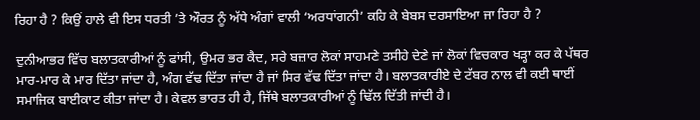ਰਿਹਾ ਹੈ ? ਕਿਉਂ ਹਾਲੇ ਵੀ ਇਸ ਧਰਤੀ ’ਤੇ ਔਰਤ ਨੂੰ ਅੱਧੇ ਅੰਗਾਂ ਵਾਲੀ ‘ਅਰਧਾਂਗਨੀ’ ਕਹਿ ਕੇ ਬੇਬਸ ਦਰਸਾਇਆ ਜਾ ਰਿਹਾ ਹੈ ?

ਦੁਨੀਆਭਰ ਵਿੱਚ ਬਲਾਤਕਾਰੀਆਂ ਨੂੰ ਫਾਂਸੀ, ਉਮਰ ਭਰ ਕੈਦ, ਸਰੇ ਬਜ਼ਾਰ ਲੋਕਾਂ ਸਾਹਮਣੇ ਤਸੀਹੇ ਦੇਣੇ ਜਾਂ ਲੋਕਾਂ ਵਿਚਕਾਰ ਖੜ੍ਹਾ ਕਰ ਕੇ ਪੱਥਰ ਮਾਰ-ਮਾਰ ਕੇ ਮਾਰ ਦਿੱਤਾ ਜਾਂਦਾ ਹੈ, ਅੰਗ ਵੱਢ ਦਿੱਤਾ ਜਾਂਦਾ ਹੈ ਜਾਂ ਸਿਰ ਵੱਢ ਦਿੱਤਾ ਜਾਂਦਾ ਹੈ। ਬਲਾਤਕਾਰੀਏ ਦੇ ਟੱਬਰ ਨਾਲ ਵੀ ਕਈ ਥਾਈਂ ਸਮਾਜਿਕ ਬਾਈਕਾਟ ਕੀਤਾ ਜਾਂਦਾ ਹੈ। ਕੇਵਲ ਭਾਰਤ ਹੀ ਹੈ, ਜਿੱਥੇ ਬਲਾਤਕਾਰੀਆਂ ਨੂੰ ਢਿੱਲ ਦਿੱਤੀ ਜਾਂਦੀ ਹੈ।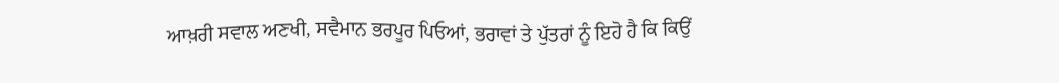ਆਖ਼ਰੀ ਸਵਾਲ ਅਣਖੀ, ਸਵੈਮਾਨ ਭਰਪੂਰ ਪਿਓਆਂ, ਭਰਾਵਾਂ ਤੇ ਪੁੱਤਰਾਂ ਨੂੰ ਇਹੋ ਹੈ ਕਿ ਕਿਉਂ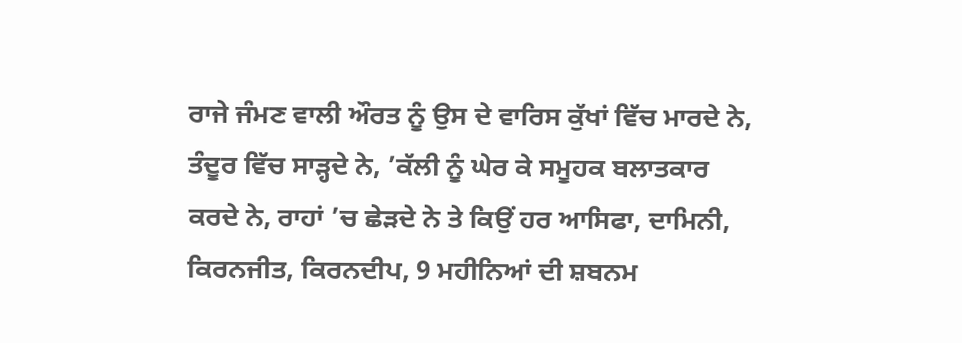ਰਾਜੇ ਜੰਮਣ ਵਾਲੀ ਔਰਤ ਨੂੰ ਉਸ ਦੇ ਵਾਰਿਸ ਕੁੱਖਾਂ ਵਿੱਚ ਮਾਰਦੇ ਨੇ, ਤੰਦੂਰ ਵਿੱਚ ਸਾੜ੍ਹਦੇ ਨੇ, ’ਕੱਲੀ ਨੂੰ ਘੇਰ ਕੇ ਸਮੂਹਕ ਬਲਾਤਕਾਰ ਕਰਦੇ ਨੇ, ਰਾਹਾਂ ’ਚ ਛੇੜਦੇ ਨੇ ਤੇ ਕਿਉਂ ਹਰ ਆਸਿਫਾ, ਦਾਮਿਨੀ, ਕਿਰਨਜੀਤ, ਕਿਰਨਦੀਪ, 9 ਮਹੀਨਿਆਂ ਦੀ ਸ਼ਬਨਮ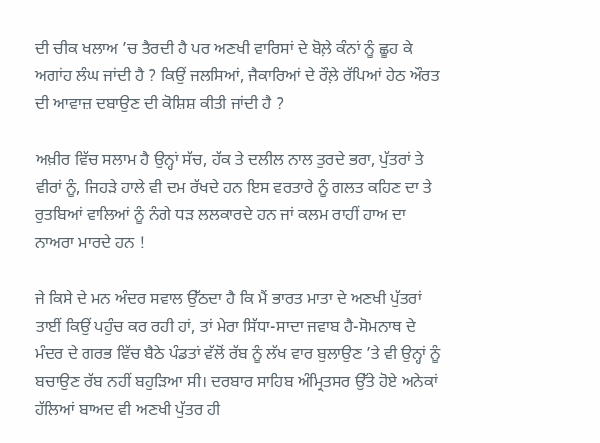ਦੀ ਚੀਕ ਖਲਾਅ ’ਚ ਤੈਰਦੀ ਹੈ ਪਰ ਅਣਖੀ ਵਾਰਿਸਾਂ ਦੇ ਬੋਲ਼ੇ ਕੰਨਾਂ ਨੂੰ ਛੂਹ ਕੇ ਅਗਾਂਹ ਲੰਘ ਜਾਂਦੀ ਹੈ ? ਕਿਉਂ ਜਲਸਿਆਂ, ਜੈਕਾਰਿਆਂ ਦੇ ਰੌਲ਼ੇ ਰੱਪਿਆਂ ਹੇਠ ਔਰਤ ਦੀ ਆਵਾਜ਼ ਦਬਾਉਣ ਦੀ ਕੋਸ਼ਿਸ਼ ਕੀਤੀ ਜਾਂਦੀ ਹੈ ?

ਅਖ਼ੀਰ ਵਿੱਚ ਸਲਾਮ ਹੈ ਉਨ੍ਹਾਂ ਸੱਚ, ਹੱਕ ਤੇ ਦਲੀਲ ਨਾਲ ਤੁਰਦੇ ਭਰਾ, ਪੁੱਤਰਾਂ ਤੇ ਵੀਰਾਂ ਨੂੰ, ਜਿਹੜੇ ਹਾਲੇ ਵੀ ਦਮ ਰੱਖਦੇ ਹਨ ਇਸ ਵਰਤਾਰੇ ਨੂੰ ਗਲਤ ਕਹਿਣ ਦਾ ਤੇ ਰੁਤਬਿਆਂ ਵਾਲਿਆਂ ਨੂੰ ਨੰਗੇ ਧੜ ਲਲਕਾਰਦੇ ਹਨ ਜਾਂ ਕਲਮ ਰਾਹੀਂ ਹਾਅ ਦਾ ਨਾਅਰਾ ਮਾਰਦੇ ਹਨ !

ਜੇ ਕਿਸੇ ਦੇ ਮਨ ਅੰਦਰ ਸਵਾਲ ਉੱਠਦਾ ਹੈ ਕਿ ਮੈਂ ਭਾਰਤ ਮਾਤਾ ਦੇ ਅਣਖੀ ਪੁੱਤਰਾਂ ਤਾਈਂ ਕਿਉਂ ਪਹੁੰਚ ਕਰ ਰਹੀ ਹਾਂ, ਤਾਂ ਮੇਰਾ ਸਿੱਧਾ-ਸਾਦਾ ਜਵਾਬ ਹੈ-ਸੋਮਨਾਥ ਦੇ ਮੰਦਰ ਦੇ ਗਰਭ ਵਿੱਚ ਬੈਠੇ ਪੰਡਤਾਂ ਵੱਲੋਂ ਰੱਬ ਨੂੰ ਲੱਖ ਵਾਰ ਬੁਲਾਉਣ ’ਤੇ ਵੀ ਉਨ੍ਹਾਂ ਨੂੰ ਬਚਾਉਣ ਰੱਬ ਨਹੀਂ ਬਹੁੜਿਆ ਸੀ। ਦਰਬਾਰ ਸਾਹਿਬ ਅੰਮ੍ਰਿਤਸਰ ਉੱਤੇ ਹੋਏ ਅਨੇਕਾਂ ਹੱਲਿਆਂ ਬਾਅਦ ਵੀ ਅਣਖੀ ਪੁੱਤਰ ਹੀ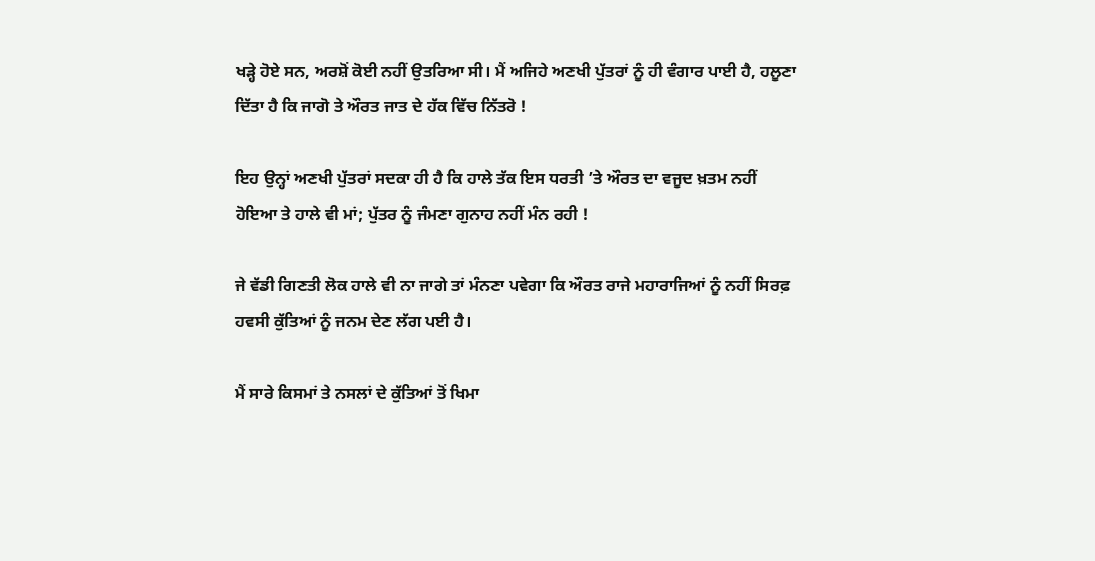ਖੜ੍ਹੇ ਹੋਏ ਸਨ, ਅਰਸ਼ੋਂ ਕੋਈ ਨਹੀਂ ਉਤਰਿਆ ਸੀ। ਮੈਂ ਅਜਿਹੇ ਅਣਖੀ ਪੁੱਤਰਾਂ ਨੂੰ ਹੀ ਵੰਗਾਰ ਪਾਈ ਹੈ, ਹਲੂਣਾ ਦਿੱਤਾ ਹੈ ਕਿ ਜਾਗੋ ਤੇ ਔਰਤ ਜਾਤ ਦੇ ਹੱਕ ਵਿੱਚ ਨਿੱਤਰੋ !

ਇਹ ਉਨ੍ਹਾਂ ਅਣਖੀ ਪੁੱਤਰਾਂ ਸਦਕਾ ਹੀ ਹੈ ਕਿ ਹਾਲੇ ਤੱਕ ਇਸ ਧਰਤੀ ’ਤੇ ਔਰਤ ਦਾ ਵਜੂਦ ਖ਼ਤਮ ਨਹੀਂ ਹੋਇਆ ਤੇ ਹਾਲੇ ਵੀ ਮਾਂ; ਪੁੱਤਰ ਨੂੰ ਜੰਮਣਾ ਗੁਨਾਹ ਨਹੀਂ ਮੰਨ ਰਹੀ !

ਜੇ ਵੱਡੀ ਗਿਣਤੀ ਲੋਕ ਹਾਲੇ ਵੀ ਨਾ ਜਾਗੇ ਤਾਂ ਮੰਨਣਾ ਪਵੇਗਾ ਕਿ ਔਰਤ ਰਾਜੇ ਮਹਾਰਾਜਿਆਂ ਨੂੰ ਨਹੀਂ ਸਿਰਫ਼ ਹਵਸੀ ਕੁੱਤਿਆਂ ਨੂੰ ਜਨਮ ਦੇਣ ਲੱਗ ਪਈ ਹੈ।

ਮੈਂ ਸਾਰੇ ਕਿਸਮਾਂ ਤੇ ਨਸਲਾਂ ਦੇ ਕੁੱਤਿਆਂ ਤੋਂ ਖਿਮਾ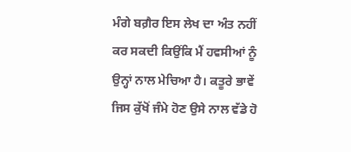ਮੰਗੇ ਬਗ਼ੈਰ ਇਸ ਲੇਖ ਦਾ ਅੰਤ ਨਹੀਂ ਕਰ ਸਕਦੀ ਕਿਉਂਕਿ ਮੈਂ ਹਵਸੀਆਂ ਨੂੰ ਉਨ੍ਹਾਂ ਨਾਲ ਮੇਚਿਆ ਹੈ। ਕਤੂਰੇ ਭਾਵੇਂ ਜਿਸ ਕੁੱਖੋਂ ਜੰਮੇ ਹੋਣ ਉਸੇ ਨਾਲ ਵੱਡੇ ਹੋ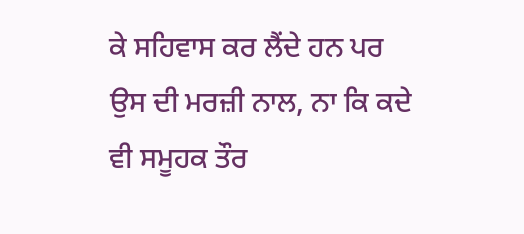ਕੇ ਸਹਿਵਾਸ ਕਰ ਲੈਂਦੇ ਹਨ ਪਰ ਉਸ ਦੀ ਮਰਜ਼ੀ ਨਾਲ, ਨਾ ਕਿ ਕਦੇ ਵੀ ਸਮੂਹਕ ਤੌਰ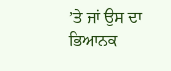’ਤੇ ਜਾਂ ਉਸ ਦਾ ਭਿਆਨਕ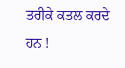ਤਰੀਕੇ ਕਤਲ ਕਰਦੇ ਹਨ !